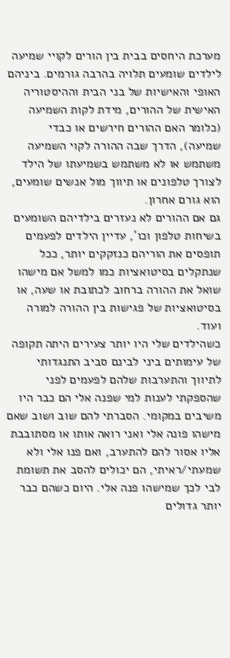מערכת היחסים בבית בין הורים לקויי שמיעה לילדים שומעים תלויה בהרבה גורמים. ביניהם האופי והאישיות של בני הבית וההיסטוריה האישית של ההורים, מידת לקות השמיעה (כלומר האם ההורים חירשים או כבדי שמיעה), הדרך שבה ההורה לקוי השמיעה משתמש או לא משתמש בשמיעתו של הילד לצורך טלפונים או תיווך מול אנשים שומעים, הוא גורם אחרון.
גם אם ההורים לא נעזרים בילדיהם השומעים בשיחות טלפון וכו', עדיין הילדים לפעמים תופסים את הוריהם כנזקקים יותר, ככל שנתקלים בסיטואציות כמו למשל אם מישהו שואל את ההורה ברחוב לכתובת או שעה, או בסיטואציות של פגישות בין ההורה למורה ועוד.
כשהילדים שלי היו יותר צעירים היתה תקופה של עימותים ביני לבינם סביב התנגדותי לתיווך והתערבות שלהם לפעמים לפני שהספקתי לענות למי שפנה אלי הם כבר היו משיבים במקומי. הסברתי להם שוב ושוב שאם מישהו פונה אלי ואני רואה אותו או מסתובבת אליו אסור להם להתערב, ואם פנו אלי ולא שמעתי/ראיתי, הם יכולים להסב את תשומת לבי לכך שמישהו פנה אלי. היום כשהם כבר יותר גדולים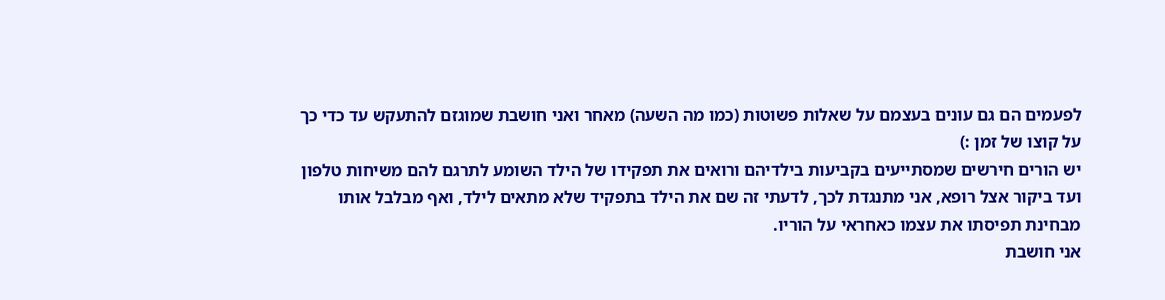לפעמים הם גם עונים בעצמם על שאלות פשוטות (כמו מה השעה) מאחר ואני חושבת שמוגזם להתעקש עד כדי כך על קוצו של זמן :)
יש הורים חירשים שמסתייעים בקביעות בילדיהם ורואים את תפקידו של הילד השומע לתרגם להם משיחות טלפון ועד ביקור אצל רופא, אני מתנגדת לכך, לדעתי זה שם את הילד בתפקיד שלא מתאים לילד, ואף מבלבל אותו מבחינת תפיסתו את עצמו כאחראי על הוריו.
אני חושבת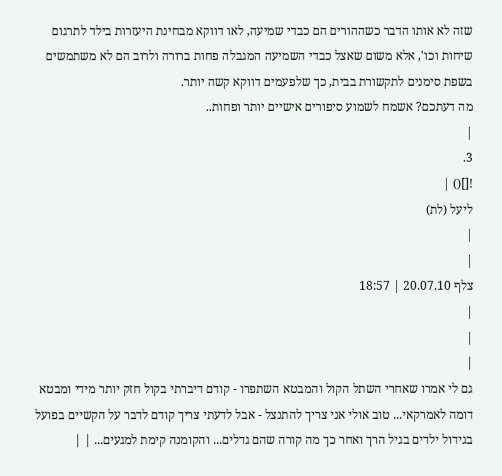שזה לא אותו הדבר כשההורים הם כבדי שמיעה, לאו דווקא מבחינת היעזרות בילד לתרגום שיחות וכו', אלא משום שאצל כבדי השמיעה המגבלה פחות ברורה ולרוב הם לא משתמשים בשפת סימנים לתקשורת בבית, כך שלפעמים דווקא קשה יותר.
מה דעתכם? אשמח לשמוע סיפורים אישיים יותר ופחות..
|
3.
![]() |
ליעל (לת)
|
|
צלף 20.07.10 | 18:57
|
|
|
גם לי אמרו שאחרי השתל הקול והמבטא השתפרו - קודם דיברתי בקול חזק יותר מידי ומבטא דומה לאמרקאי... טוב אולי אני צריך להתנצל - אבל לדעתי צריך קודם לדבר על הקשיים בפועל בגידול ילדים בגיל הרך ואחר כך מה קורה שהם גדלים... והקומנה קימת למגעים... | |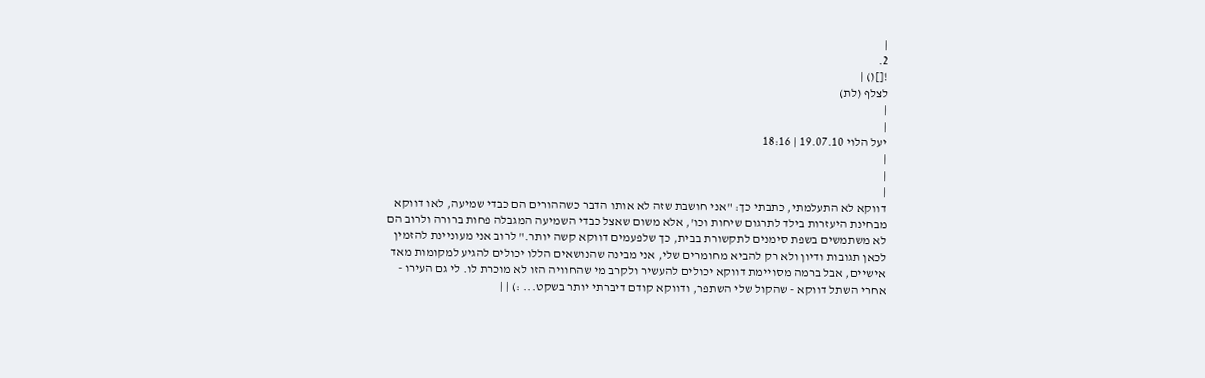|
2.
![]() |
לצלף (לת)
|
|
יעל הלוי 19.07.10 | 18:16
|
|
|
דווקא לא התעלמתי, כתבתי כך: "אני חושבת שזה לא אותו הדבר כשההורים הם כבדי שמיעה, לאו דווקא מבחינת היעזרות בילד לתרגום שיחות וכו', אלא משום שאצל כבדי השמיעה המגבלה פחות ברורה ולרוב הם לא משתמשים בשפת סימנים לתקשורת בבית, כך שלפעמים דווקא קשה יותר." לרוב אני מעוניינת להזמין לכאן תגובות ודיון ולא רק להביא מחומרים שלי, אני מבינה שהנושאים הללו יכולים להגיע למקומות מאד אישיים, אבל ברמה מסויימת דווקא יכולים להעשיר ולקרב מי שהחוויה הזו לא מוכרת לו. לי גם העירו - אחרי השתל דווקא - שהקול שלי השתפר, ודווקא קודם דיברתי יותר בשקט... :) | |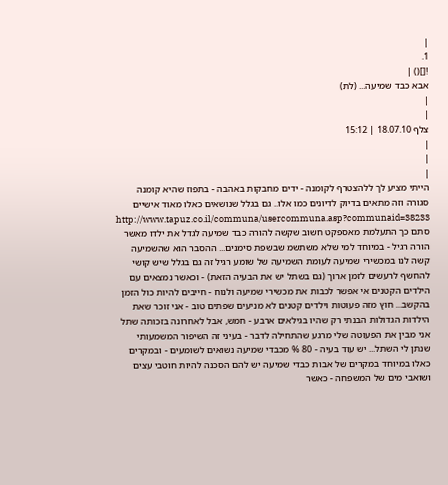|
1.
![]() |
אבא כבד שמיעה... (לת)
|
|
צלף 18.07.10 | 15:12
|
|
|
הייתי מציע לך ללהצטרף לקומנה - ידים מחבקות באהבה - בתפוז שהיא קומנה סגורה וזה מתאים בדיוק לדיונים כמו אלו.. גם בגלל שנושאים כאלו מאוד אישיים http://www.tapuz.co.il/communa/usercommuna.asp?communaid=38233 סתם כך התעלמת מאספקט חשוב שקשה להורה כבד שמיעה לגדל את ילדו מאשר הורה רגיל - במיוחד למי שלא משתשמ שבשפת סימנים... ההסבר הוא שהשמיעה קשה לנו במכשירי שמיעה לעומת השמיעה של שומע רגיל זה גם בגלל שיש קושי להחשף לרעשים לזמן ארוך (גם בשתל יש את הבעיה הזאת) - וכאשר נמצאים עם הילדים הקטנים אי אפשר לכבות את מכשירי שמיעה ולנוח - חייבים להיות כול הזמן בהקשב... חוץ מזה פעוטות וילדים קטנים לא מניעים שפתים טוב - אני זוכר שאת הילדות הגדולות הבנתי רק שהיו בגילאים ארבע - חמש, אבל לאחרונה בזכותה שתל אני מבין את הפעוטה שלי מרגע שהתחילה לדבר - בעיני זה השיפור המשמעותי שנתן לי השתל... יש עוד בעיה - 80 % מכבדי שמיעה נשואים לשומעים - ובמקרים כאלו במיוחד במקרים של אבות כבדי שמיעה יש להם הסכנה להיות חוטבי עצים ושואבי מים של המשפחה - כאשר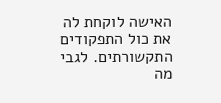האישה לוקחת לה את כול התפקודים התקשורתים. לגבי מה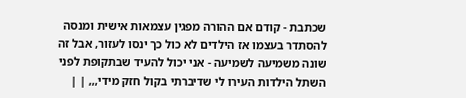שכתבת - קודם אם ההורה מפגין עצמאות אישית ומנסה להסתדר בעצמו אז הילדים לא כול כך ינסו לעזור, אבל זה שונה משמיעה לשמיעה - אני יכול להעיד שבתקופת לפני השתל הילדות העירו לי שדיברתי בקול חזק מידי,,, | |